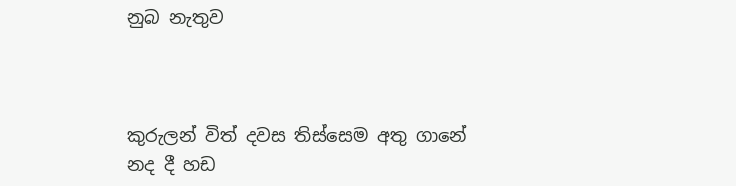නුබ නැතුව



කුරුලන් විත් දවස තිස්සෙම අතු ගානේ
නද දී හඩ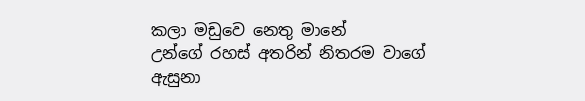කලා මඩුවෙ නෙතු මානේ
උන්ගේ රහස් අතරින් නිතරම වාගේ
ඇසුනා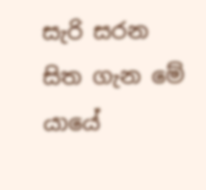සැරි සරන සිත ගැන මේ යායේ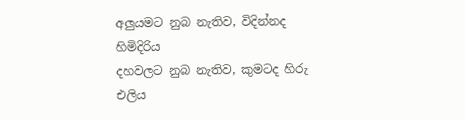අලුයමට නුබ නැතිව, විදින්නද හිමිදිරිය
දහවලට නුබ නැතිව, කුමටද හිරු එලිය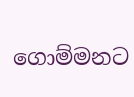ගොම්මනට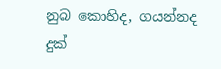නුබ කොහිද, ගයන්නද දුක්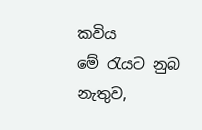කවිය
මේ රැයට නුබ නැතුව,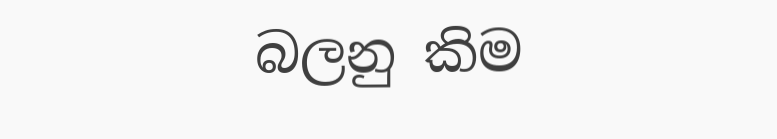බලනු කිම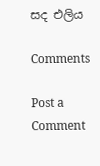සද එලිය

Comments

Post a Comment